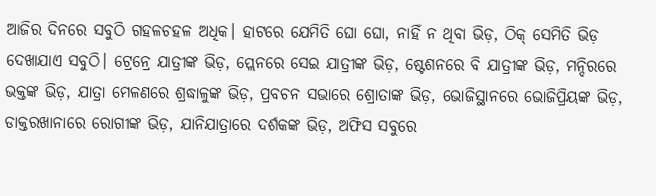ଆଜିର ଦିନରେ ସବୁଠି ଗହଳଚହଳ ଅଧିକ। ହାଟରେ ଯେମିତି ଘୋ ଘୋ, ନାହିଁ ନ ଥିବା ଭିଡ଼, ଠିକ୍ ସେମିତି ଭିଡ଼ ଦେଖାଯାଏ ସବୁଠି। ଟ୍ରେନ୍ରେ ଯାତ୍ରୀଙ୍କ ଭିଡ଼, ପ୍ଲେନରେ ସେଇ ଯାତ୍ରୀଙ୍କ ଭିଡ଼, ଷ୍ଟେଶନରେ ବି ଯାତ୍ରୀଙ୍କ ଭିଡ଼, ମନ୍ଦିରରେ ଭକ୍ତଙ୍କ ଭିଡ଼, ଯାତ୍ରା ମେଳଣରେ ଶ୍ରଦ୍ଧାଳୁଙ୍କ ଭିଡ଼, ପ୍ରବଚନ ସଭାରେ ଶ୍ରୋତାଙ୍କ ଭିଡ଼, ଭୋଜିସ୍ଥାନରେ ଭୋଜିପ୍ରିୟଙ୍କ ଭିଡ଼, ଡାକ୍ତରଖାନାରେ ରୋଗୀଙ୍କ ଭିଡ଼, ଯାନିଯାତ୍ରାରେ ଦର୍ଶକଙ୍କ ଭିଡ଼, ଅଫିସ ସବୁରେ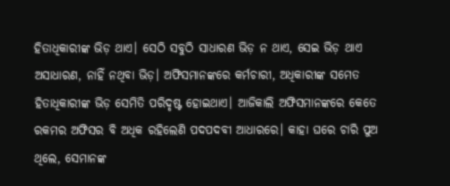ହିତାଧିକାରୀଙ୍କ ଭିଡ଼ ଥାଏ। ସେଠି ସବୁଠି ସାଧାରଣ ଭିଡ଼ ନ ଥାଏ, ସେଇ ଭିଡ଼ ଥାଏ ଅସାଧାରଣ, ନାହିଁ ନଥିବା ଭିଡ଼। ଅଫିସମାନଙ୍କରେ କର୍ମଚାରୀ, ଅଧିକାରୀଙ୍କ ସମେତ ହିତାଧିକାରୀଙ୍କ ଭିଡ଼ ସେମିତି ପରିଦୃଷ୍ଟ ହୋଇଥାଏ। ଆଜିକାଲି ଅଫିସମାନଙ୍କରେ କେତେ ରକମର ଅଫିସର ବି ଅଧିକ ରହିଲେଣି ପଦପଦବୀ ଆଧାରରେ। କାହା ଘରେ ଚାରି ପୁଅ ଥିଲେ, ସେମାନଙ୍କ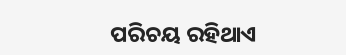ପରିଚୟ ରହିଥାଏ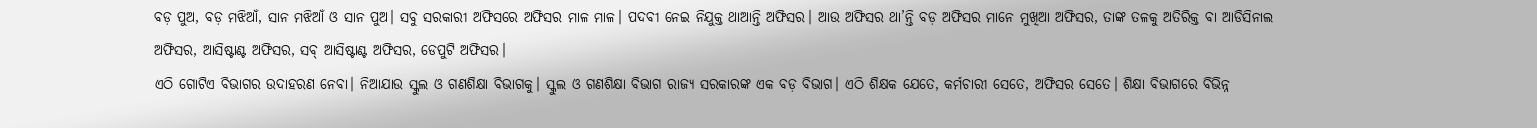ବଡ଼ ପୁଅ, ବଡ଼ ମଝିଆଁ, ସାନ ମଝିଆଁ ଓ ସାନ ପୁଅ। ସବୁ ସରକାରୀ ଅଫିସରେ ଅଫିସର ମାଳ ମାଳ। ପଦବୀ ନେଇ ନିଯୁକ୍ତ ଥାଆନ୍ତି ଅଫିସର। ଆଉ ଅଫିସର ଥା’ନ୍ତି ବଡ଼ ଅଫିସର ମାନେ ମୁଖିଆ ଅଫିସର, ତାଙ୍କ ତଳକୁ ଅତିରିକ୍ତ ବା ଆଡିସିନାଲ ଅଫିସର, ଆସିଷ୍ଟାଣ୍ଟ ଅଫିସର, ସବ୍ ଆସିଷ୍ଟାଣ୍ଟ ଅଫିସର, ଡେପୁଟି ଅଫିସର।
ଏଠି ଗୋଟିଏ ବିଭାଗର ଉଦାହରଣ ନେବା। ନିଆଯାଉ ସ୍କୁଲ ଓ ଗଣଶିକ୍ଷା ବିଭାଗକୁ। ସ୍କୁଲ ଓ ଗଣଶିକ୍ଷା ବିଭାଗ ରାଜ୍ୟ ସରକାରଙ୍କ ଏକ ବଡ଼ ବିଭାଗ। ଏଠି ଶିକ୍ଷକ ଯେତେ, କର୍ମଚାରୀ ସେତେ, ଅଫିସର ସେତେ। ଶିକ୍ଷା ବିଭାଗରେ ବିଭିନ୍ନ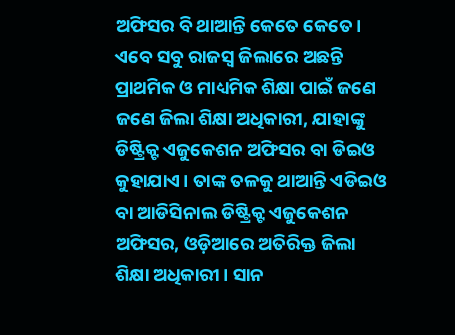ଅଫିସର ବି ଥାଆନ୍ତି କେତେ କେତେ। ଏବେ ସବୁ ରାଜସ୍ବ ଜିଲାରେ ଅଛନ୍ତି ପ୍ରାଥମିକ ଓ ମାଧ୍ୟମିକ ଶିକ୍ଷା ପାଇଁ ଜଣେ ଜଣେ ଜିଲା ଶିକ୍ଷା ଅଧିକାରୀ, ଯାହାଙ୍କୁ ଡିଷ୍ଟ୍ରିକ୍ଟ ଏଜୁକେଶନ ଅଫିସର ବା ଡିଇଓ କୁହାଯାଏ। ତାଙ୍କ ତଳକୁ ଥାଆନ୍ତି ଏଡିଇଓ ବା ଆଡିସିନାଲ ଡିଷ୍ଟ୍ରିକ୍ଟ ଏଜୁକେଶନ ଅଫିସର, ଓଡ଼ିଆରେ ଅତିରିକ୍ତ ଜିଲା ଶିକ୍ଷା ଅଧିକାରୀ। ସାନ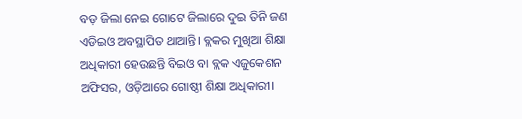ବଡ଼ ଜିଲା ନେଇ ଗୋଟେ ଜିଲାରେ ଦୁଇ ତିନି ଜଣ ଏଡିଇଓ ଅବସ୍ଥାପିତ ଥାଆନ୍ତି। ବ୍ଲକର ମୁଖିଆ ଶିକ୍ଷା ଅଧିକାରୀ ହେଉଛନ୍ତି ବିଇଓ ବା ବ୍ଲକ ଏଜୁକେଶନ ଅଫିସର, ଓଡ଼ିଆରେ ଗୋଷ୍ଠୀ ଶିକ୍ଷା ଅଧିକାରୀ।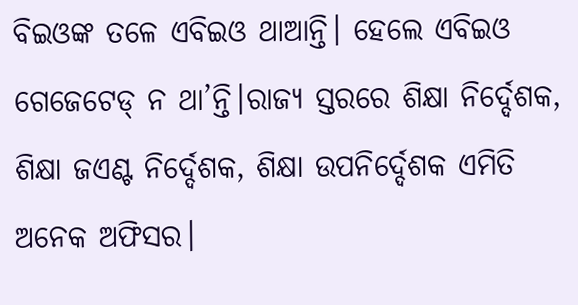ବିଇଓଙ୍କ ତଳେ ଏବିଇଓ ଥାଆନ୍ତି। ହେଲେ ଏବିଇଓ ଗେଜେଟେଡ୍ ନ ଥା’ନ୍ତି।ରାଜ୍ୟ ସ୍ତରରେ ଶିକ୍ଷା ନିର୍ଦ୍ଦେଶକ, ଶିକ୍ଷା ଜଏଣ୍ଟ ନିର୍ଦ୍ଦେଶକ, ଶିକ୍ଷା ଉପନିର୍ଦ୍ଦେଶକ ଏମିତି ଅନେକ ଅଫିସର।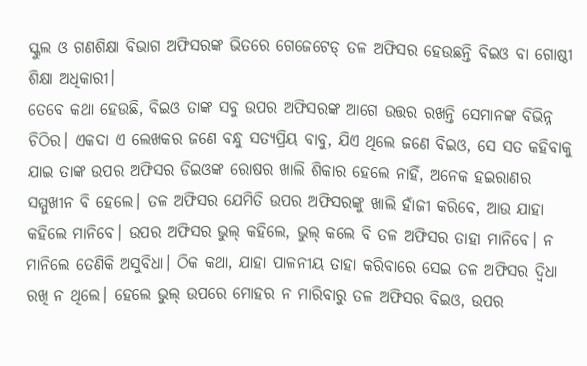ସ୍କୁଲ ଓ ଗଣଶିକ୍ଷା ବିଭାଗ ଅଫିସରଙ୍କ ଭିତରେ ଗେଜେଟେଡ୍ ତଳ ଅଫିସର ହେଉଛନ୍ତି ବିଇଓ ବା ଗୋଷ୍ଠୀ ଶିକ୍ଷା ଅଧିକାରୀ।
ତେବେ କଥା ହେଉଛି, ବିଇଓ ତାଙ୍କ ସବୁ ଉପର ଅଫିସରଙ୍କ ଆଗେ ଉତ୍ତର ରଖନ୍ତି ସେମାନଙ୍କ ବିଭିନ୍ନ ଚିଠିର। ଏକଦା ଏ ଲେଖକର ଜଣେ ବନ୍ଧୁ ସତ୍ୟପ୍ରିୟ ବାବୁ, ଯିଏ ଥିଲେ ଜଣେ ବିଇଓ, ସେ ସତ କହିବାକୁ ଯାଇ ତାଙ୍କ ଉପର ଅଫିସର ଡିଇଓଙ୍କ ରୋଷର ଖାଲି ଶିକାର ହେଲେ ନାହିଁ, ଅନେକ ହଇରାଣର ସମ୍ମୁଖୀନ ବି ହେଲେ। ତଳ ଅଫିସର ଯେମିତି ଉପର ଅଫିସରଙ୍କୁ ଖାଲି ହାଁଜୀ କରିବେ, ଆଉ ଯାହା କହିଲେ ମାନିବେ। ଉପର ଅଫିସର ଭୁଲ୍ କହିଲେ, ଭୁଲ୍ କଲେ ବି ତଳ ଅଫିସର ତାହା ମାନିବେ। ନ ମାନିଲେ ତେଣିକି ଅସୁବିଧା। ଠିକ କଥା, ଯାହା ପାଳନୀୟ ତାହା କରିବାରେ ସେଇ ତଳ ଅଫିସର ଦ୍ୱିଧା ରଖି ନ ଥିଲେ। ହେଲେ ଭୁଲ୍ ଉପରେ ମୋହର ନ ମାରିବାରୁ ତଳ ଅଫିସର ବିଇଓ, ଉପର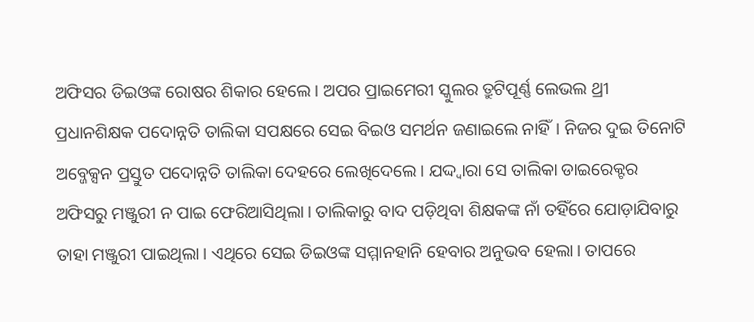ଅଫିସର ଡିଇଓଙ୍କ ରୋଷର ଶିକାର ହେଲେ। ଅପର ପ୍ରାଇମେରୀ ସ୍କୁଲର ତ୍ରୁଟିପୂର୍ଣ୍ଣ ଲେଭଲ ଥ୍ରୀ ପ୍ରଧାନଶିକ୍ଷକ ପଦୋନ୍ନତି ତାଲିକା ସପକ୍ଷରେ ସେଇ ବିଇଓ ସମର୍ଥନ ଜଣାଇଲେ ନାହିଁ। ନିଜର ଦୁଇ ତିନୋଟି ଅବ୍ଜେକ୍ସନ ପ୍ରସ୍ତୁତ ପଦୋନ୍ନତି ତାଲିକା ଦେହରେ ଲେଖିଦେଲେ। ଯଦ୍ଦ୍ବାରା ସେ ତାଲିକା ଡାଇରେକ୍ଟର ଅଫିସରୁ ମଞ୍ଜୁରୀ ନ ପାଇ ଫେରିଆସିଥିଲା। ତାଲିକାରୁ ବାଦ ପଡ଼ିଥିବା ଶିକ୍ଷକଙ୍କ ନାଁ ତହିଁରେ ଯୋଡ଼ାଯିବାରୁ ତାହା ମଞ୍ଜୁରୀ ପାଇଥିଲା। ଏଥିରେ ସେଇ ଡିଇଓଙ୍କ ସମ୍ମାନହାନି ହେବାର ଅନୁଭବ ହେଲା। ତାପରେ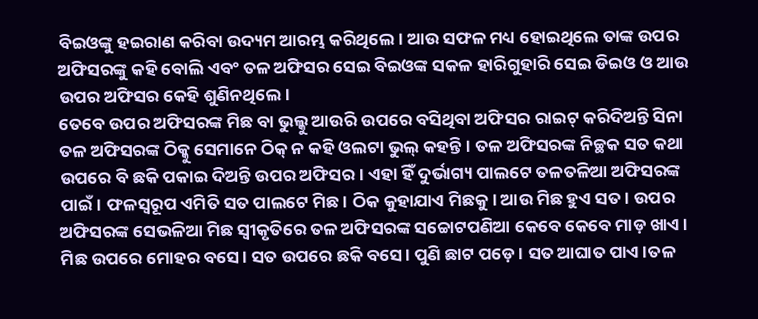ବିଇଓଙ୍କୁ ହଇରାଣ କରିବା ଉଦ୍ୟମ ଆରମ୍ଭ କରିଥିଲେ। ଆଉ ସଫଳ ମଧ୍ୟ ହୋଇଥିଲେ ତାଙ୍କ ଉପର ଅଫିସରଙ୍କୁ କହି ବୋଲି ଏବଂ ତଳ ଅଫିସର ସେଇ ବିଇଓଙ୍କ ସକଳ ହାରିଗୁହାରି ସେଇ ଡିଇଓ ଓ ଆଉ ଉପର ଅଫିସର କେହି ଶୁଣିନଥିଲେ।
ତେବେ ଉପର ଅଫିସରଙ୍କ ମିଛ ବା ଭୁଲ୍କୁ ଆଉରି ଉପରେ ବସିଥିବା ଅଫିସର ରାଇଟ୍ କରିଦିଅନ୍ତି ସିନା ତଳ ଅଫିସରଙ୍କ ଠିକ୍କୁ ସେମାନେ ଠିକ୍ ନ କହି ଓଲଟା ଭୁଲ୍ କହନ୍ତି। ତଳ ଅଫିସରଙ୍କ ନିଚ୍ଛକ ସତ କଥା ଉପରେ ବି ଛକି ପକାଇ ଦିଅନ୍ତି ଉପର ଅଫିସର। ଏହା ହିଁ ଦୁର୍ଭାଗ୍ୟ ପାଲଟେ ତଳତଳିଆ ଅଫିସରଙ୍କ ପାଇଁ। ଫଳସ୍ବରୂପ ଏମିତି ସତ ପାଲଟେ ମିଛ। ଠିକ କୁହାଯାଏ ମିଛକୁ। ଆଉ ମିଛ ହୁଏ ସତ। ଉପର ଅଫିସରଙ୍କ ସେଭଳିଆ ମିଛ ସ୍ବୀକୃତିରେ ତଳ ଅଫିସରଙ୍କ ସଚ୍ଚୋଟପଣିଆ କେବେ କେବେ ମାଡ଼ ଖାଏ। ମିଛ ଉପରେ ମୋହର ବସେ। ସତ ଉପରେ ଛକି ବସେ। ପୁଣି ଛାଟ ପଡ଼େ। ସତ ଆଘାତ ପାଏ।ତଳ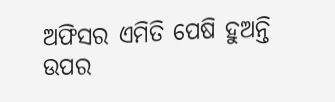ଅଫିସର ଏମିତି ପେଷି ହୁଅନ୍ତି ଉପର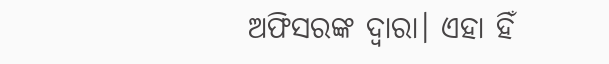ଅଫିସରଙ୍କ ଦ୍ୱାରା। ଏହା ହିଁ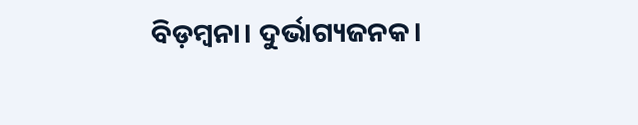ବିଡ଼ମ୍ବନା। ଦୁର୍ଭାଗ୍ୟଜନକ।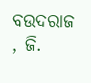ବଉଦରାଜ , ଜି.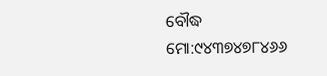ବୌଦ୍ଧ
ମୋ:୯୪୩୭୪୭୮୪୬୬